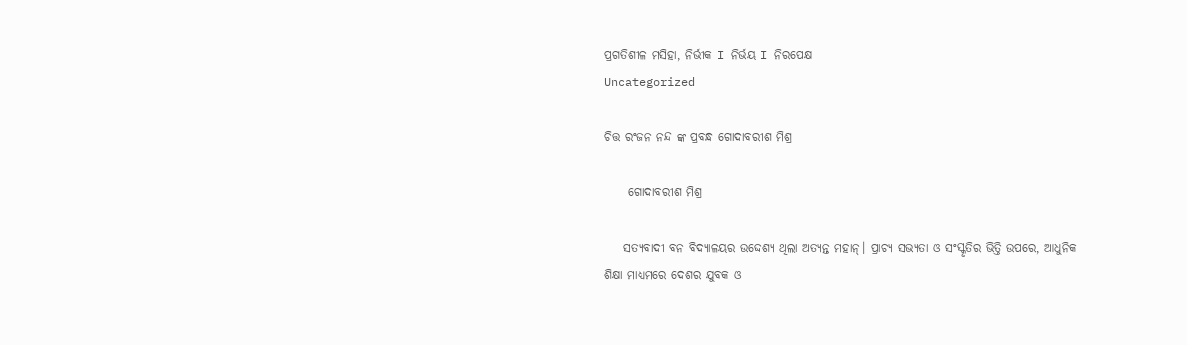ପ୍ରଗତିଶୀଳ ମସିହା, ନିର୍ଭୀକ I ନିର୍ଭୟ I ନିରପେକ୍ଷ
Uncategorized

ଚିତ୍ତ ରଂଜନ ନନ୍ଦ ଙ୍କ ପ୍ରବନ୍ଧ ଗୋଦାବରୀଶ ମିଶ୍ର

     ଗୋଦାବରୀଶ ମିଶ୍ର

    ସତ୍ୟବାଦୀ ବନ ବିଦ୍ୟାଳୟର ଉଦ୍ଦେଶ୍ୟ ଥିଲା ଅତ୍ୟନ୍ତ ମହାନ୍। ପ୍ରାଚ୍ୟ ସଭ୍ୟତା ଓ ସଂସ୍କୃତିର ଭିତ୍ତି ଉପରେ, ଆଧୁନିକ ଶିକ୍ଷା ମାଧ୍ୟମରେ ଦେଶର ଯୁବକ ଓ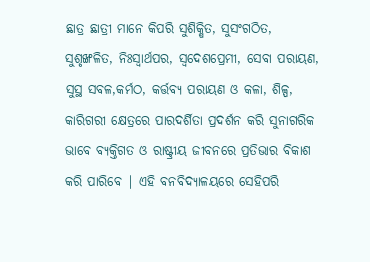ଛାତ୍ର ଛାତ୍ରୀ ମାନେ କିପରି ସୁଶିକ୍ଷିତ, ସୁସଂଗଠିତ, ସୁଶୃଙ୍ଖଳିତ, ନିଃସ୍ଵାର୍ଥପର, ସ୍ଵଦେଶପ୍ରେମୀ, ସେବା ପରାୟଣ, ସୁସ୍ଥ ସବଳ,କର୍ମଠ, କର୍ତ୍ତବ୍ୟ ପରାୟଣ ଓ କଳା, ଶିଳ୍ପ, କାରିଗରୀ କ୍ଷେତ୍ରରେ ପାରଦର୍ଶିତା ପ୍ରଦର୍ଶନ କରି ସୁନାଗରିକ ଭାବେ ବ୍ୟକ୍ତିଗତ ଓ ରାଷ୍ଟ୍ରୀୟ ଜୀବନରେ ପ୍ରତିଭାର ବିକାଶ କରି ପାରିବେ | ଏହି ବନବିଦ୍ୟାଳୟରେ ସେହିପରି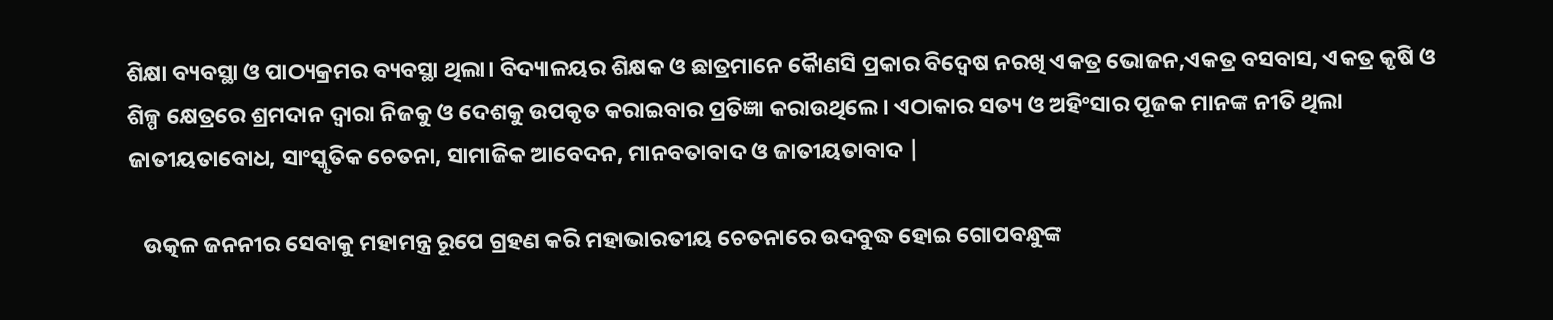ଶିକ୍ଷା ବ୍ୟବସ୍ଥା ଓ ପାଠ୍ୟକ୍ରମର ବ୍ୟବସ୍ଥା ଥିଲା। ବିଦ୍ୟାଳୟର ଶିକ୍ଷକ ଓ ଛାତ୍ରମାନେ କୋୖଣସି ପ୍ରକାର ବିଦ୍ୱେଷ ନରଖି ଏକତ୍ର ଭୋଜନ,ଏକତ୍ର ବସବାସ, ଏକତ୍ର କୃଷି ଓ ଶିଳ୍ପ କ୍ଷେତ୍ରରେ ଶ୍ରମଦାନ ଦ୍ୱାରା ନିଜକୁ ଓ ଦେଶକୁ ଉପକୃତ କରାଇବାର ପ୍ରତିଜ୍ଞା କରାଉଥିଲେ। ଏଠାକାର ସତ୍ୟ ଓ ଅହିଂସାର ପୂଜକ ମାନଙ୍କ ନୀତି ଥିଲା ଜାତୀୟତାବୋଧ, ସାଂସ୍କୃତିକ ଚେତନା, ସାମାଜିକ ଆବେଦନ, ମାନବତାବାଦ ଓ ଜାତୀୟତାବାଦ |

   ଉତ୍କଳ ଜନନୀର ସେବାକୁ ମହାମନ୍ତ୍ର ରୂପେ ଗ୍ରହଣ କରି ମହାଭାରତୀୟ ଚେତନାରେ ଉଦବୁଦ୍ଧ ହୋଇ ଗୋପବନ୍ଧୁଙ୍କ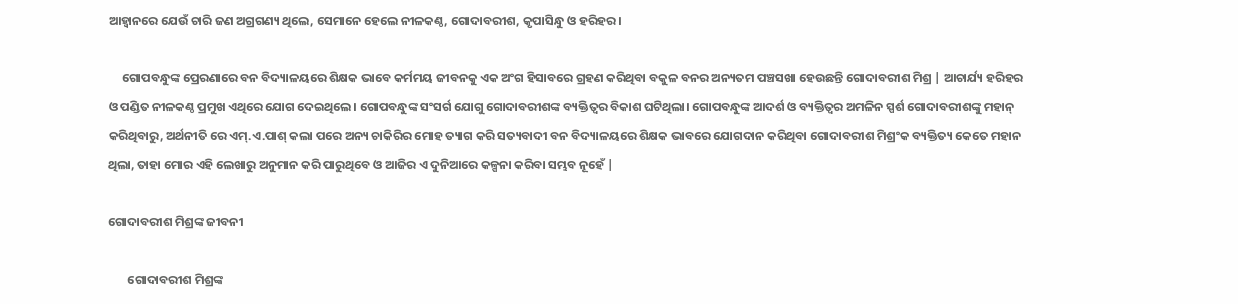ଆହ୍ୱାନରେ ଯେଉଁ ଚାରି ଜଣ ଅଗ୍ରଗଣ୍ୟ ଥିଲେ, ସେମାନେ ହେଲେ ନୀଳକଣ୍ଠ, ଗୋଦାବରୀଶ, କୃପାସିନ୍ଧୁ ଓ ହରିହର।

     ଗୋପବନ୍ଧୁଙ୍କ ପ୍ରେରଣାରେ ବନ ବିଦ୍ୟାଳୟରେ ଶିକ୍ଷକ ଭାବେ କର୍ମମୟ ଜୀବନକୁ ଏକ ଅଂଗ ହିସାବରେ ଗ୍ରହଣ କରିଥିବା ବକୁଳ ବନର ଅନ୍ୟତମ ପଞ୍ଚସଖା ହେଉଛନ୍ତି ଗୋଦାବରୀଶ ମିଶ୍ର | ଆଚାର୍ଯ୍ୟ ହରିହର ଓ ପଣ୍ଡିତ ନୀଳକଣ୍ଠ ପ୍ରମୁଖ ଏଥିରେ ଯୋଗ ଦେଇଥିଲେ। ଗୋପବନ୍ଧୁଙ୍କ ସଂସର୍ଗ ଯୋଗୁ ଗୋଦାବରୀଶଙ୍କ ବ୍ୟକ୍ତିତ୍ଵର ବିକାଶ ଘଟିଥିଲା। ଗୋପବନ୍ଧୁଙ୍କ ଆଦର୍ଶ ଓ ବ୍ୟକ୍ତିତ୍ଵର ଅମଳିନ ସ୍ପର୍ଶ ଗୋଦାବରୀଶଙ୍କୁ ମହାନ୍ କରିଥିବାରୁ, ଅର୍ଥନୀତି ରେ ଏମ୍.ଏ.ପାଶ୍ କଲା ପରେ ଅନ୍ୟ ଚାକିରିର ମୋହ ତ୍ୟାଗ କରି ସତ୍ୟବାଦୀ ବନ ବିଦ୍ୟାଳୟରେ ଶିକ୍ଷକ ଭାବରେ ଯୋଗଦାନ କରିଥିବା ଗୋଦାବରୀଶ ମିଶ୍ରଂକ ବ୍ୟକ୍ତିତ୍ୟ କେତେ ମହାନ ଥିଲା, ତାହା ମୋର ଏହି ଲେଖାରୁ ଅନୁମାନ କରି ପାରୁଥିବେ ଓ ଆଜିର ଏ ଦୁନିଆରେ କଳ୍ପନା କରିବା ସମ୍ଭବ ନୂହେଁ |

ଗୋଦାବରୀଶ ମିଶ୍ରଙ୍କ ଜୀବନୀ

       ଗୋଦାବରୀଶ ମିଶ୍ରଙ୍କ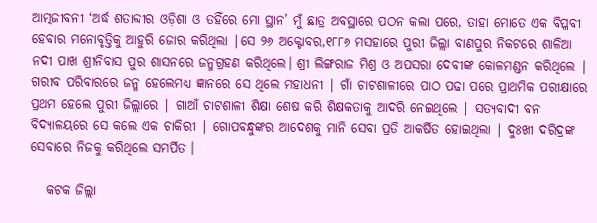ଆତ୍ମଜୀବନୀ ‘ଅର୍ଦ୍ଧ ଶତାବ୍ଦୀର ଓଡ଼ିଶା ଓ ତହିଁରେ ମୋ ସ୍ଥାନ’ ମୁଁ ଛାତ୍ର ଅବସ୍ଥାରେ ପଠନ କଲା ପରେ, ତାହା ମୋତେ ଏକ ବିପ୍ଳବୀ ହେବାର ମନୋବୃତ୍ତିକୁ ଆହୁରି ଜୋର କରିଥିଲା |ସେ ୨୬ ଅକ୍ଟୋବର,୧୮୮୬ ମସହାରେ ପୁରୀ ଜିଲ୍ଲା ବାଣପୁର ନିକଟରେ ଶାଳିଆ ନଦୀ ପାଖ ଶ୍ରୀନିବାସ ପୁର ଶାସନରେ ଜନ୍ମଗ୍ରହଣ କରିଥିଲେ। ଶ୍ରୀ ଲିଙ୍ଗରାଜ ମିଶ୍ର ଓ ଅପସରା ଦେବୀଙ୍କ କୋଳମଣ୍ଡନ କରିଥିଲେ | ଗରୀବ ପରିବାରରେ ଜନ୍ମ ହେଲେମଧ୍ୟ ଜ୍ଞାନରେ ସେ ଥିଲେ ମହାଧନୀ | ଗାଁ ଚାଟଶାଳୀରେ ପାଠ ପଢା ପରେ ପ୍ରାଥମିକ ପରୀକ୍ଷାରେ ପ୍ରଥମ ହେଲେ ପୁରୀ ଜିଲ୍ଲାରେ | ଗାଆଁ ଚାଟଶାଳୀ ଶିକ୍ଷା ଶେଷ କରି ଶିକ୍ଷକତାକୁ ଆଦରି ନେଇଥିଲେ | ସତ୍ୟବାଦୀ ବନ ବିଦ୍ୟାଳୟରେ ସେ କଲେ ଏକ ଚାକିରୀ | ଗୋପବନ୍ଧୁଙ୍କର ଆଦେଶକୁ ମାନି ସେବା ପ୍ରତି ଆକର୍ଷିତ ହୋଇଥିଲା | ଦୁଃଖୀ ଦରିଦ୍ରଙ୍କ ସେବାରେ ନିଜକୁ କରିଥିଲେ ସମର୍ପିତ ।

   କଟକ ଜିଲ୍ଲା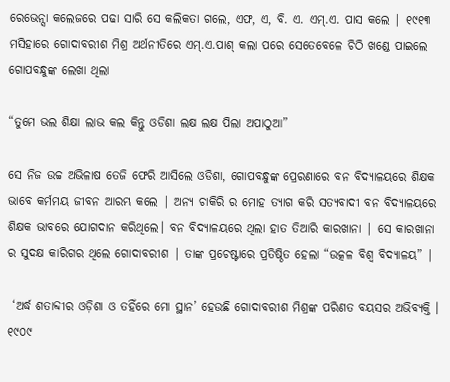ରେଭେନ୍ସା କଲେଜରେ ପଢା ସାରି ସେ କଲିକତା ଗଲେ, ଏଫ, ଏ, ବି. ଏ. ଏମ୍.ଏ. ପାସ କଲେ | ୧୯୧୩ ମସିହାରେ ଗୋଦାବରୀଶ ମିଶ୍ର ଅର୍ଥନୀତିରେ ଏମ୍.ଏ.ପାଶ୍ କଲା ପରେ ସେତେବେଳେ ଚିଠି ଖଣ୍ଡେ ପାଇଲେ ଗୋପବନ୍ଧୁଙ୍କ ଲେଖା ଥିଲା

“ତୁମେ ଭଲ ଶିକ୍ଷା ଲାଭ କଲ କିନ୍ତୁ ଓଡିଶା ଲକ୍ଷ ଲକ୍ଷ ପିଲା ଅପାଠୁଆ”

ସେ ନିଜ ଉଚ୍ଚ ଅଭିଳାଷ ତେଜି ଫେରି ଆସିଲେ ଓଡିଶା, ଗୋପବନ୍ଧୁଙ୍କ ପ୍ରେରଣାରେ ବନ ବିଦ୍ୟାଳୟରେ ଶିକ୍ଷକ ଭାବେ କର୍ମମୟ ଜୀବନ ଆରମ୍ଭ କଲେ | ଅନ୍ୟ ଚାକିରି ର ମୋହ ତ୍ୟାଗ କରି ସତ୍ୟବାଦୀ ବନ ବିଦ୍ୟାଳୟରେ ଶିକ୍ଷକ ଭାବରେ ଯୋଗଦାନ କରିଥିଲେ। ବନ ବିଦ୍ୟାଳୟରେ ଥିଲା ହାତ ତିଆରି କାରଖାନା | ସେ କାରଖାନା ର ସୁଦକ୍ଷ କାରିଗର ଥିଲେ ଗୋଦାବରୀଶ | ତାଙ୍କ ପ୍ରଚେଷ୍ଟାରେ ପ୍ରତିଷ୍ଠିତ ହେଲା “ଉତ୍କଳ ବିଶ୍ୱ ବିଦ୍ୟାଳୟ” |

 ‘ଅର୍ଦ୍ଧ ଶତାବ୍ଦୀର ଓଡ଼ିଶା ଓ ତହିଁରେ ମୋ ସ୍ଥାନ’ ହେଉଛି ଗୋଦାବରୀଶ ମିଶ୍ରଙ୍କ ‌ପରିଣତ ବୟସର ଅଭିବ୍ୟକ୍ତି । ୧୯୦୯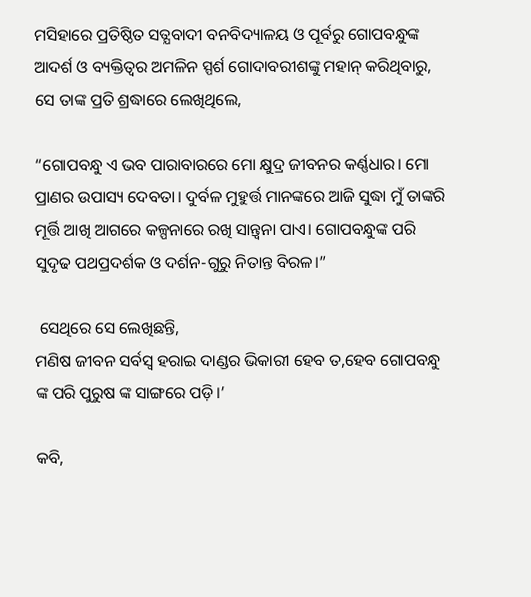ମସିହାରେ ପ୍ରତିଷ୍ଠିତ ‌ସତ୍ଯବାଦୀ ବନବିଦ୍ୟାଳୟ ଓ ପୂର୍ବରୁ ଗୋପବନ୍ଧୁଙ୍କ ଆଦର୍ଶ ଓ ବ୍ୟକ୍ତିତ୍ଵର ଅମଳିନ ସ୍ପର୍ଶ ଗୋଦାବରୀଶଙ୍କୁ ମହାନ୍ କରିଥିବାରୁ, ସେ ତାଙ୍କ ପ୍ରତି ଶ୍ରଦ୍ଧାରେ ଲେଖିଥିଲେ,

“ଗୋପବନ୍ଧୁ ଏ ଭବ ପାରାବାରରେ ମୋ କ୍ଷୁଦ୍ର ଜୀବନର କର୍ଣ୍ଣଧାର। ମୋ ପ୍ରାଣର ଉପାସ୍ୟ ଦେବତା। ଦୁର୍ବଳ ମୁହୁର୍ତ୍ତ ମାନଙ୍କରେ ଆଜି ସୁଦ୍ଧା ମୁଁ ତାଙ୍କରି ମୂର୍ତ୍ତି ଆଖି ଆଗରେ କଳ୍ପନାରେ ରଖି ସାନ୍ତ୍ଵନା ପାଏ। ଗୋପବନ୍ଧୁଙ୍କ ପରି ସୁଦୃଢ ପଥପ୍ରଦର୍ଶକ ଓ ଦର୍ଶନ-ଗୁରୁ ନିତାନ୍ତ ବିରଳ।”

 ସେଥିରେ ସେ ଲେଖିଛନ୍ତି,
ମଣିଷ ଜୀବନ ସର୍ବସ୍ବ ହରାଇ ଦାଣ୍ଡର ଭିକାରୀ ହେବ ତ,ହେବ ଗୋପବନ୍ଧୁ ଙ୍କ ପରି ପୁରୁଷ ଙ୍କ ସାଙ୍ଗରେ ପଡ଼ି।’

କବି,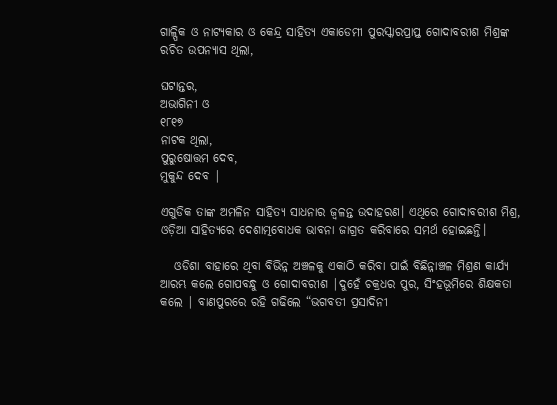ଗାଳ୍ପିକ ଓ ନାଟ୍ୟକାର ଓ କେନ୍ଦ୍ର ସାହିତ୍ୟ ଏକାଡେମୀ ପୁରସ୍କାରପ୍ରାପ୍ତ ଗୋଦାବରୀଶ ମିଶ୍ରଙ୍କ ରଚିତ ଉପନ୍ୟାସ ଥିଲା,

ଘଟାନ୍ତର,
ଅଭାଗିନୀ ଓ
୧୮୧୭
ନାଟକ ଥିଲା,
ପୁରୁଷୋତ୍ତମ ଦେବ,
ମୁକୁନ୍ଦ ଦେବ |

ଏଗୁଡିକ ତାଙ୍କ ଅମଳିନ ସାହିତ୍ୟ ସାଧନାର ଜ୍ଵଳନ୍ତ ଉଦାହରଣ। ଏଥିରେ ଗୋଦାବରୀଶ ମିଶ୍ର, ଓଡ଼ିଆ ସାହିତ୍ୟରେ ଦେଶାତ୍ମବୋଧକ ଭାବନା ଜାଗ୍ରତ କରିବାରେ ସମର୍ଥ ହୋଇଛନ୍ତି।

   ଓଡିଶା ବାହାରେ ଥିବା ବିଭିନ୍ନ ଅଞ୍ଚଳକୁ ଏକାଠି କରିବା ପାଇଁ ବିଛିନ୍ନାଞ୍ଚଳ ମିଶ୍ରଣ କାର୍ଯ୍ୟ ଆରମ୍ଭ କଲେ ଗୋପବନ୍ଧୁ ଓ ଗୋଦାବରୀଶ |ଦୁହେଁ ଚକ୍ରଧର ପୁର, ସିଂହଭୂମିରେ ଶିକ୍ଷକତା କଲେ | ବାଣପୁରରେ ରହି ଗଢିଲେ “ଭଗବତୀ ପ୍ରସାଦିନୀ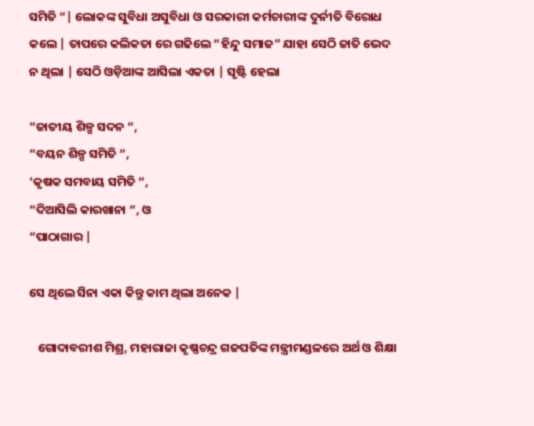ସମିତି “| ଲୋକଙ୍କ ସୁବିଧା ଅସୁବିଧା ଓ ସରକାରୀ କର୍ମଚାରୀଙ୍କ ଦୁର୍ନୀତି ବିରୋଧ କଲେ | ତାପରେ କଲିକତା ରେ ଗଢିଲେ “ହିନ୍ଦୁ ସମାଜ” ଯାହା ସେଠି ଜାତି ଭେଦ ନ ଥିଲା | ସେଠି ଓଡ଼ିଆଙ୍କ ଆସିଲା ଏକତା | ସୃଷ୍ଟି ହେଲା

“ଜାତୀୟ ଶିଳ୍ପ ସଦନ “,
“ବୟନ ଶିଳ୍ପ ସମିତି “,
‘କୃଷକ ସମବାୟ ସମିତି “,
“ଦିଆସିଲି କାରଖାନା “, ଓ
“ପାଠାଗାର |

ସେ ଥିଲେ ସିନା ଏକା କିନ୍ତୁ କାମ ଥିଲା ଅନେକ |

   ଗୋଦାବରୀଶ ମିଶ୍ର, ମହାରାଜା କୃଷ୍ଣଚନ୍ଦ୍ର ଗଜପତିଙ୍କ ମନ୍ତ୍ରୀମଣ୍ଡଳରେ ଅର୍ଥ ଓ ଶିକ୍ଷା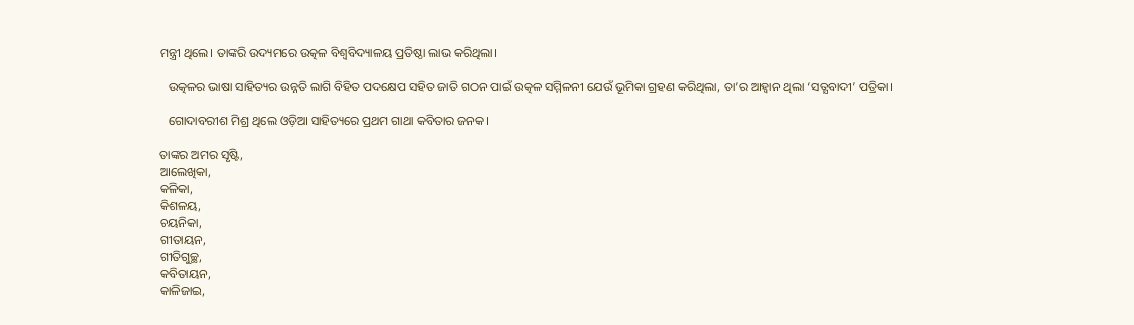ମନ୍ତ୍ରୀ ଥିଲେ। ତାଙ୍କରି ଉଦ୍ୟମରେ ଉତ୍କଳ ବିଶ୍ଵବିଦ୍ୟାଳୟ ପ୍ରତିଷ୍ଠା ଲାଭ କରିଥିଲା।

   ଉତ୍କଳର ଭାଷା ସାହିତ୍ୟର ଉନ୍ନତି ଲାଗି ବିହିତ ପଦକ୍ଷେପ ସହିତ ଜାତି ଗଠନ ପାଇଁ ଉତ୍କଳ ସମ୍ମିଳନୀ ଯେଉଁ ଭୂମିକା ଗ୍ରହଣ କରିଥିଲା, ତା’ର ଆହ୍ବାନ ଥିଲା ‘ସତ୍ଯବାଦୀ’ ପତ୍ରିକା।

   ଗୋଦାବରୀଶ ମିଶ୍ର ଥିଲେ ଓଡ଼ିଆ ସାହିତ୍ୟରେ ପ୍ରଥମ ଗାଥା କବିତାର ଜନକ।

ତାଙ୍କର ଅମର ସୃଷ୍ଟି,
ଆଲେଖିକା,
କଳିକା,
କିଶଳୟ,
ଚୟନିକା,
ଗୀତାୟନ,
ଗୀତିଗୁଚ୍ଛ,
କବିତାୟନ,
କାଳିଜାଇ,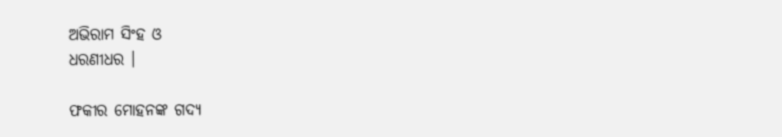ଅଭିରାମ ସିଂହ ଓ
ଧରଣୀଧର ।

ଫକୀର ମୋହନଙ୍କ ଗଦ୍ୟ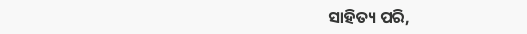ସାହିତ୍ୟ ପରି,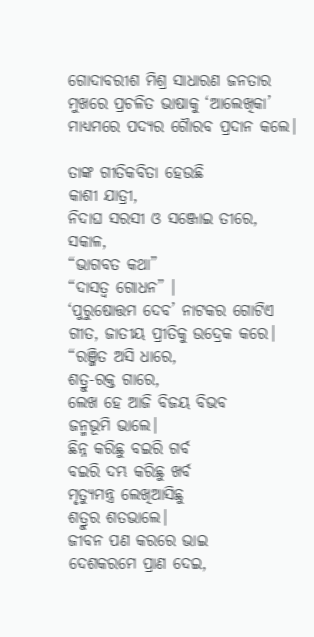ଗୋଦାବରୀଶ ମିଶ୍ର ସାଧାରଣ ଜନତାର ମୁଖରେ ପ୍ରଚଳିତ ଭାଷାକୁ ‘ଆଲେଖିକା’ ମାଧ୍ୟମରେ ପଦ୍ଯର ଗୈାରବ ପ୍ରଦାନ କଲେ।

ତାଙ୍କ ଗୀତିକବିତା ହେଉଛି
କାଶୀ ଯାତ୍ରୀ,
ନିଦାଘ ସରସୀ ଓ ସଞ୍ଜୋଇ ତୀରେ,
ସକାଳ,
“ଭାଗବତ କଥା”
“ଦାସତ୍ବ ଗୋଧନ” ।
‘ପୁରୁଷୋତ୍ତମ ଦେବ’ ନାଟକର ଗୋଟିଏ ଗୀତ, ଜାତୀୟ ପ୍ରୀତିକୁ ଉଦ୍ରେକ କରେ।
“ରଞ୍ଜିତ ଅସି ଧାରେ,
ଶତ୍ରୁ-ରକ୍ତ ଗାରେ,
ଲେଖ ହେ ଆଜି ବିଜୟ ବିଭବ
ଜନ୍ମଭୂମି ଭାଲେ।
ଛିନ୍ନ କରିଛୁ ବଇରି ଗର୍ବ
ବଇରି ଦମ୍ଭ କରିଛୁ ଖର୍ବ
ମୃତ୍ୟୁମନ୍ତ୍ର ଲେଖିଆସିଛୁ
ଶତ୍ରୁର ଶତଭାଲେ।
ଜୀବନ ପଣ କରରେ ଭାଇ
ଦେଶକରମେ ପ୍ରାଣ ଦେଇ,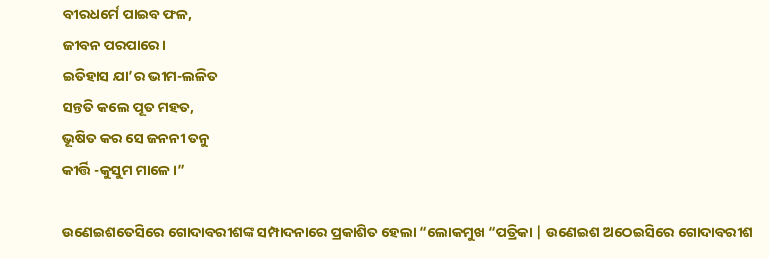ବୀରଧର୍ମେ ପାଇବ ଫଳ,
ଜୀବନ ପରପାରେ।
ଇତିହାସ ଯା’ର ଭୀମ-ଲଳିତ
ସନ୍ତତି କଲେ ପୂତ ମହତ,
ଭୂଷିତ କର ସେ ଜନନୀ ତନୁ
କୀର୍ତ୍ତି -କୁସୁମ ମାଳେ।”

ଉଣେଇଶତେସିରେ ଗୋଦାବରୀଶଙ୍କ ସମ୍ପାଦନାରେ ପ୍ରକାଶିତ ହେଲା “ଲୋକମୁଖ “ପତ୍ରିକା | ଉଣେଇଶ ଅଠେଇସିରେ ଗୋଦାବରୀଶ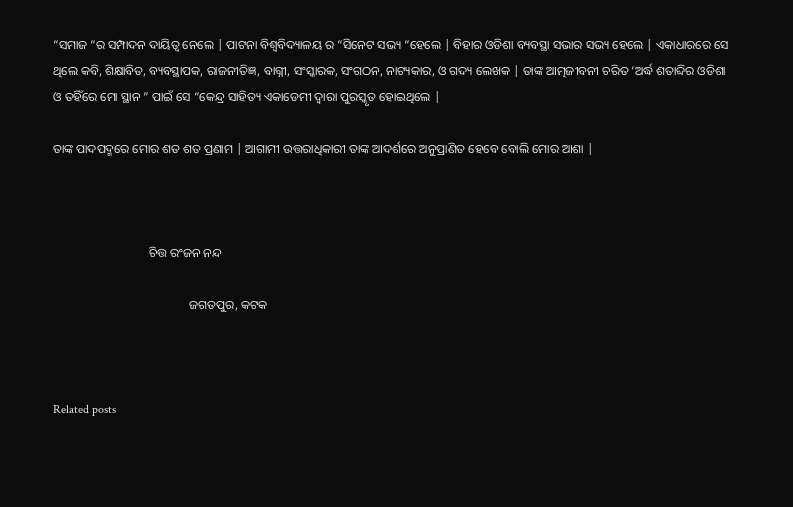“ସମାଜ “ର ସମ୍ପାଦନ ଦାୟିତ୍ୱ ନେଲେ | ପାଟନା ବିଶ୍ୱବିଦ୍ୟାଳୟ ର “ସିନେଟ ସଭ୍ୟ “ହେଲେ | ବିହାର ଓଡିଶା ବ୍ୟବସ୍ଥା ସଭାର ସଭ୍ୟ ହେଲେ | ଏକାଧାରରେ ସେ ଥିଲେ କବି, ଶିକ୍ଷାବିତ, ବ୍ୟବସ୍ଥାପକ, ରାଜନୀତିଜ୍ଞ, ବାଗ୍ନୀ, ସଂସ୍କାରକ, ସଂଗଠନ, ନାଟ୍ୟକାର, ଓ ଗଦ୍ୟ ଲେଖକ | ତାଙ୍କ ଆତ୍ମଜୀବନୀ ଚରିତ ‘ଅର୍ଦ୍ଧ ଶତାବ୍ଦିର ଓଡିଶା ଓ ତହିଁରେ ମୋ ସ୍ଥାନ ” ପାଇଁ ସେ “କେନ୍ଦ୍ର ସାହିତ୍ୟ ଏକାଡେମୀ ଦ୍ୱାରା ପୁରସ୍କୃତ ହୋଇଥିଲେ |

ତାଙ୍କ ପାଦପଦ୍ମରେ ମୋର ଶତ ଶତ ପ୍ରଣାମ | ଆଗାମୀ ଉତ୍ତରାଧିକାରୀ ତାଙ୍କ ଆଦର୍ଶରେ ଅନୁପ୍ରାଣିତ ହେବେ ବୋଲି ମୋର ଆଶା |



                               ଚିତ୍ତ ରଂଜନ ନନ୍ଦ

                                            ଜଗତପୁର, କଟକ



Related posts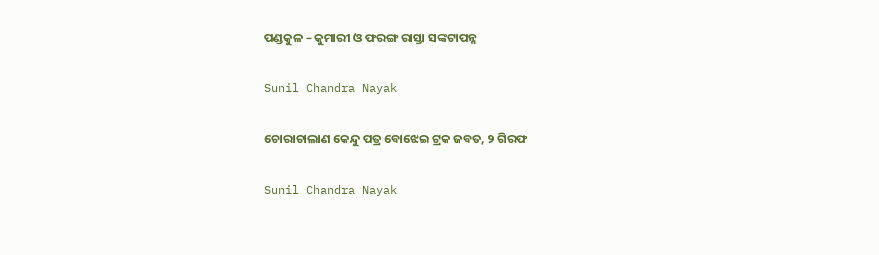ପଣ୍ଡକୁଳ – କୁମାରୀ ଓ ଫରଙ୍ଗ ରାସ୍ତା ସଙ୍କଟାପନ୍ନ

Sunil Chandra Nayak

ଚୋରାଚାଲାଣ କେନ୍ଦୁ ପତ୍ର ବୋଝେଇ ଟ୍ରକ ଜବତ, ୨ ଗିରଫ

Sunil Chandra Nayak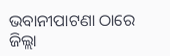ଭବାନୀପାଟଣା ଠାରେ ଜିଲ୍ଲା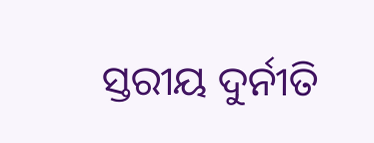ସ୍ତରୀୟ ଦୁର୍ନୀତି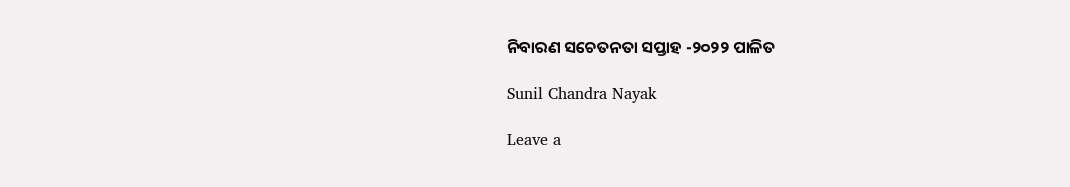ନିବାରଣ ସଚେତନତା ସପ୍ତାହ -୨୦୨୨ ପାଳିତ

Sunil Chandra Nayak

Leave a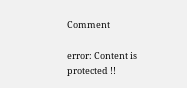Comment

error: Content is protected !!